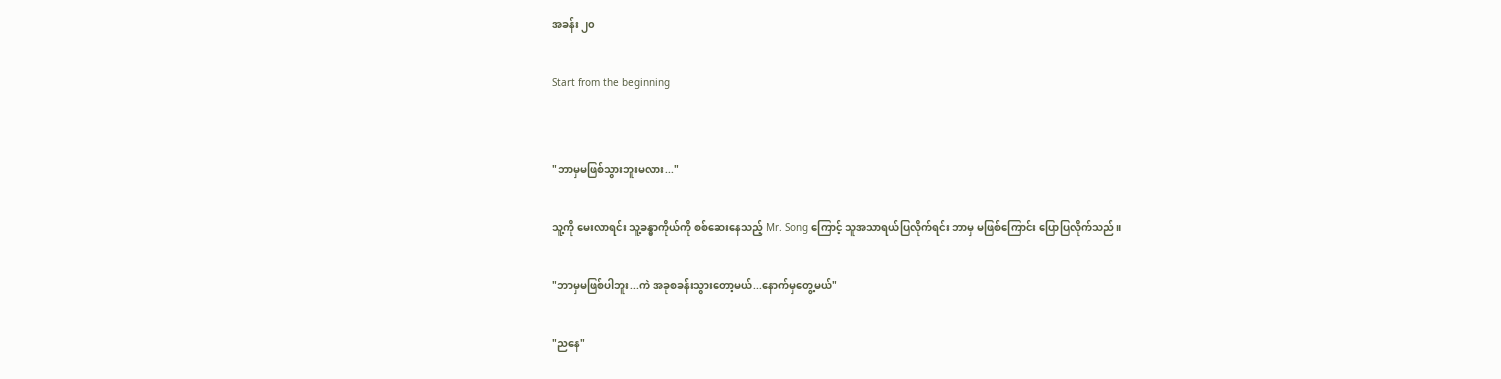အခန်း ၂၀

Start from the beginning


"ဘာမှမဖြစ်သွားဘူးမလား..."

သူ့ကို မေးလာရင်း သူ့ခန္ဓာကိုယ်ကို စစ်ဆေးနေသည့် Mr. Song ကြောင့် သူအသာရယ်ပြလိုက်ရင်း ဘာမှ မဖြစ်ကြောင်း ပြောပြလိုက်သည်။

"ဘာမှမဖြစ်ပါဘူး...ကဲ အခုစခန်းသွားတော့မယ်...နောက်မှတွေ့မယ်"

"ညနေ"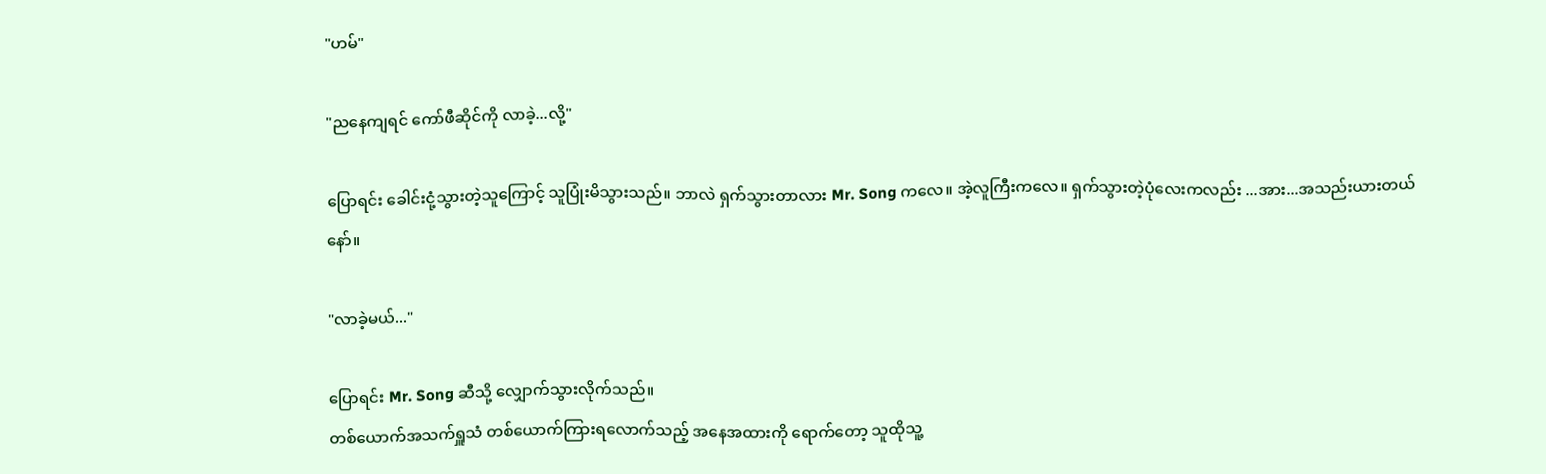"ဟမ်"

"ညနေကျရင် ကော်ဖီဆိုင်ကို လာခဲ့...လို့"

ပြောရင်း ခေါင်းငုံ့သွားတဲ့သူကြောင့် သူပြုံးမိသွားသည်။ ဘာလဲ ရှက်သွားတာလား Mr. Song ကလေ။ အဲ့လူကြီးကလေ။ ရှက်သွားတဲ့ပုံလေးကလည်း ...အား...အသည်းယားတယ်နော်။

"လာခဲ့မယ်..."

ပြောရင်း Mr. Song ဆီသို့ လျှောက်သွားလိုက်သည်။
တစ်ယောက်အသက်ရှူသံ တစ်ယောက်ကြားရလောက်သည့် အနေအထားကို ရောက်တော့ သူထိုသူ့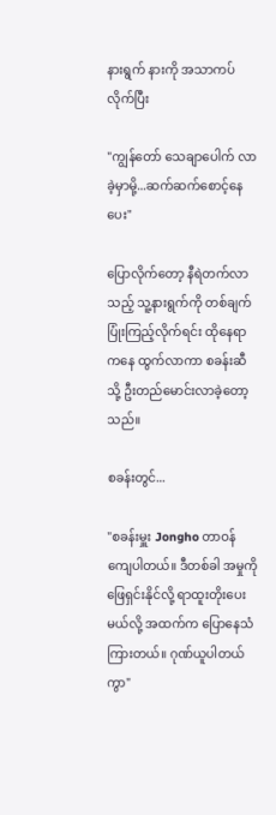နားရွက် နားကို အသာကပ်လိုက်ပြီး

"ကျွန်တော် သေချာပေါက် လာခဲ့မှာမို့...ဆက်ဆက်စောင့်နေပေး"

ပြောလိုက်တော့ နီရဲတက်လာသည့် သူ့နားရွက်ကို တစ်ချက်ပြုံးကြည့်လိုက်ရင်း ထိုနေရာကနေ ထွက်လာကာ စခန်းဆီသို့ ဦးတည်မောင်းလာခဲ့တော့သည်။

စခန်းတွင်...

"စခန်းမှူး Jongho တာဝန်ကျေပါတယ်။ ဒီတစ်ခါ အမှုကို ဖြေရှင်းနိုင်လို့ ရာထူးတိုးပေးမယ်လို့ အထက်က ပြောနေသံကြားတယ်။ ဂုဏ်ယူပါတယ်ကွာ"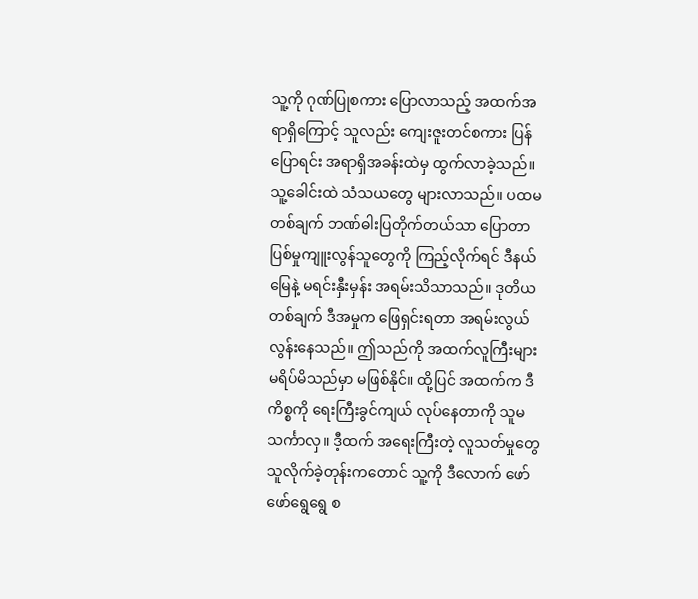သူ့ကို ဂုဏ်ပြုစကား ပြောလာသည့် အထက်အရာရှိကြောင့် သူလည်း ကျေးဇူးတင်စကား ပြန်ပြောရင်း အရာရှိအခန်းထဲမှ ထွက်လာခဲ့သည်။ သူ့ခေါင်းထဲ သံသယတွေ များလာသည်။ ပထမတစ်ချက် ဘဏ်ဓါးပြတိုက်တယ်သာ ပြောတာ ပြစ်မှုကျူးလွန်သူတွေကို ကြည့်လိုက်ရင် ဒီနယ်မြေနဲ့ မရင်းနှီးမှန်း အရမ်းသိသာသည်။ ဒုတိယတစ်ချက် ဒီအမှုက ဖြေရှင်းရတာ အရမ်းလွယ်လွန်းနေသည်။ ဤသည်ကို အထက်လူကြီးများ မရိပ်မိသည်မှာ မဖြစ်နိုင်။ ထို့ပြင် အထက်က ဒီကိစ္စကို ရေးကြီးခွင်ကျယ် လုပ်နေတာကို သူမသင်္ကာလှ။ ဒီ့ထက် အရေးကြီးတဲ့ လူသတ်မှုတွေ သူလိုက်ခဲ့တုန်းကတောင် သူ့ကို ဒီလောက် ဖော်ဖော်ရွေရွေ စ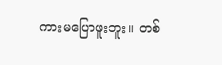ကားမပြောဖူးဘူး။ တစ်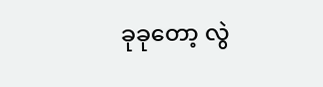ခုခုတော့ လွဲ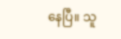နေပြီ။ သူ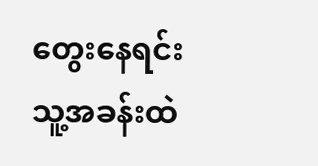တွေးနေရင်း သူ့အခန်းထဲ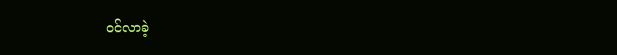ဝင်လာခဲ့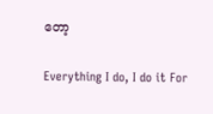တော့

Everything I do, I do it For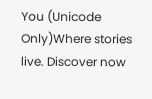You (Unicode Only)Where stories live. Discover now